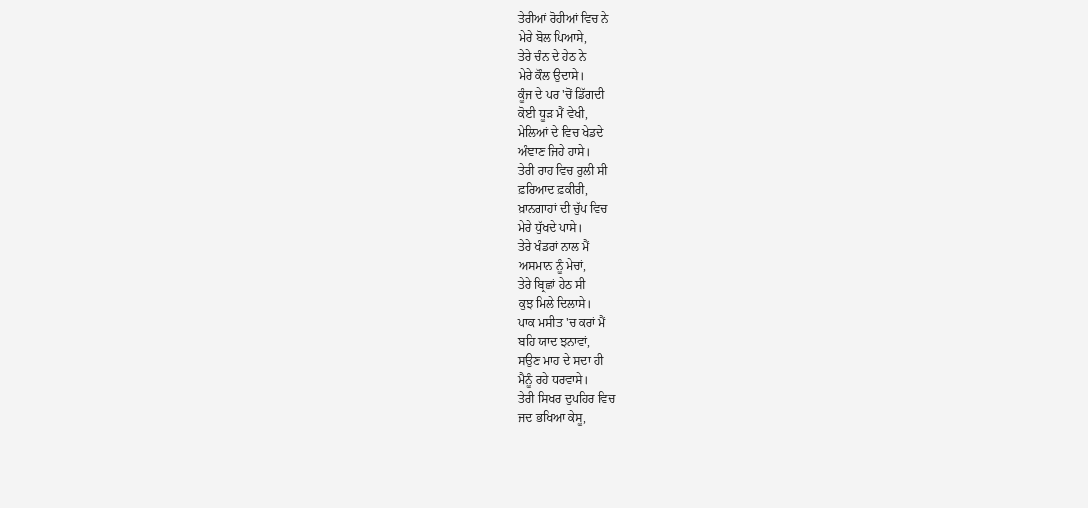ਤੇਰੀਆਂ ਰੋਹੀਆਂ ਵਿਚ ਨੇ
ਮੇਰੇ ਬੋਲ ਪਿਆਸੇ,
ਤੇਰੇ ਚੰਨ ਦੇ ਹੇਠ ਨੇ
ਮੇਰੇ ਕੌਲ ਉਦਾਸੇ।
ਕੂੰਜ ਦੇ ਪਰ 'ਚੋਂ ਡਿੱਗਦੀ
ਕੋਈ ਧੂੜ ਮੈਂ ਵੇਖੀ,
ਮੇਲਿਆਂ ਦੇ ਵਿਚ ਖੇਡਦੇ
ਅੰਞਾਣ ਜਿਹੇ ਹਾਸੇ।
ਤੇਰੀ ਰਾਹ ਵਿਚ ਰੁਲੀ ਸੀ
ਫ਼ਰਿਆਦ ਫ਼ਕੀਰੀ,
ਖ਼ਾਨਗਾਹਾਂ ਦੀ ਚੁੱਪ ਵਿਚ
ਮੇਰੇ ਧੁੱਖਦੇ ਪਾਸੇ।
ਤੇਰੇ ਖੰਡਰਾਂ ਨਾਲ ਮੈਂ
ਅਸਮਾਨ ਨੂੰ ਮੇਚਾਂ,
ਤੇਰੇ ਬ੍ਰਿਛਾਂ ਹੇਠ ਸੀ
ਕੁਝ ਮਿਲੇ ਦਿਲਾਸੇ।
ਪਾਕ ਮਸੀਤ 'ਚ ਕਰਾਂ ਮੈਂ
ਬਹਿ ਯਾਦ ਝਨਾਵਾਂ,
ਸਉਣ ਮਾਹ ਦੇ ਸਦਾ ਹੀ
ਮੈਨੂੰ ਰਹੇ ਧਰਵਾਸੇ।
ਤੇਰੀ ਸਿਖਰ ਦੁਪਹਿਰ ਵਿਚ
ਜਦ ਭਖਿਆ ਕੇਸੂ,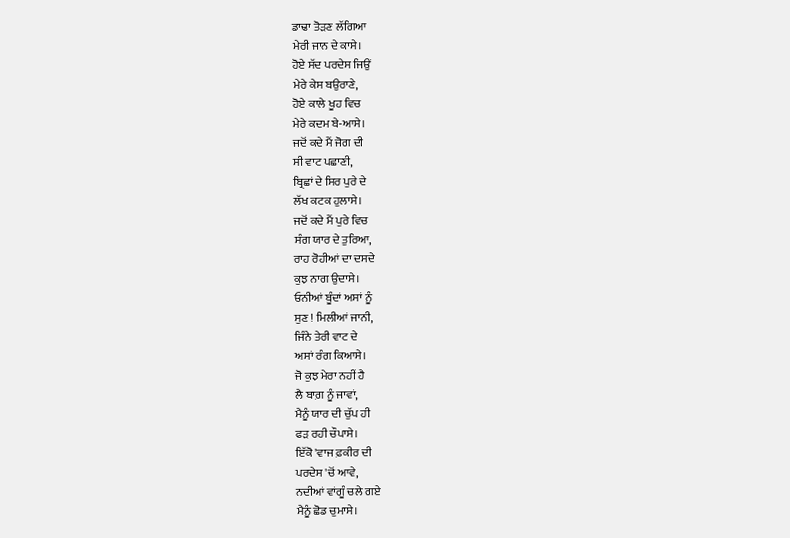ਡਾਢਾ ਤੋੜਣ ਲੱਗਿਆ
ਮੇਰੀ ਜਾਨ ਦੇ ਕਾਸੇ।
ਹੋਏ ਸੱਦ ਪਰਦੇਸ ਜਿਉਂ
ਮੇਰੇ ਕੇਸ ਬਉਰਾਣੇ,
ਹੋਏ ਕਾਲੇ ਖੂਹ ਵਿਚ
ਮੇਰੇ ਕਦਮ ਬੇ-ਆਸੇ।
ਜਦੋਂ ਕਦੇ ਮੈਂ ਜੋਗ ਦੀ
ਸੀ ਵਾਟ ਪਛਾਣੀ,
ਬ੍ਰਿਛਾਂ ਦੇ ਸਿਰ ਪੁਰੇ ਦੇ
ਲੱਖ ਕਟਕ ਹੁਲਾਸੇ।
ਜਦੋਂ ਕਦੇ ਮੈਂ ਪੁਰੇ ਵਿਚ
ਸੰਗ ਯਾਰ ਦੇ ਤੁਰਿਆ,
ਰਾਹ ਰੋਹੀਆਂ ਦਾ ਦਸਦੇ
ਕੁਝ ਨਾਗ ਉਦਾਸੇ।
ਓਨੀਆਂ ਬੂੰਦਾਂ ਅਸਾਂ ਨੂੰ
ਸੁਣ ! ਮਿਲੀਆਂ ਜਾਨੀ,
ਜਿੰਨੇ ਤੇਰੀ ਵਾਟ ਦੇ
ਅਸਾਂ ਰੰਗ ਕਿਆਸੇ।
ਜੋ ਕੁਝ ਮੇਰਾ ਨਹੀਂ ਹੈ
ਲੈ ਬਾਗ਼ ਨੂੰ ਜਾਵਾਂ,
ਮੈਨੂੰ ਯਾਰ ਦੀ ਚੁੱਪ ਹੀ
ਫੜ ਰਹੀ ਚੌਪਾਸੇ।
ਇੱਕੋ 'ਵਾਜ ਫ਼ਕੀਰ ਦੀ
ਪਰਦੇਸ 'ਚੋਂ ਆਵੇ,
ਨਦੀਆਂ ਵਾਂਗੂੰ ਚਲੇ ਗਏ
ਮੈਨੂੰ ਛੋਡ ਚੁਮਾਸੇ।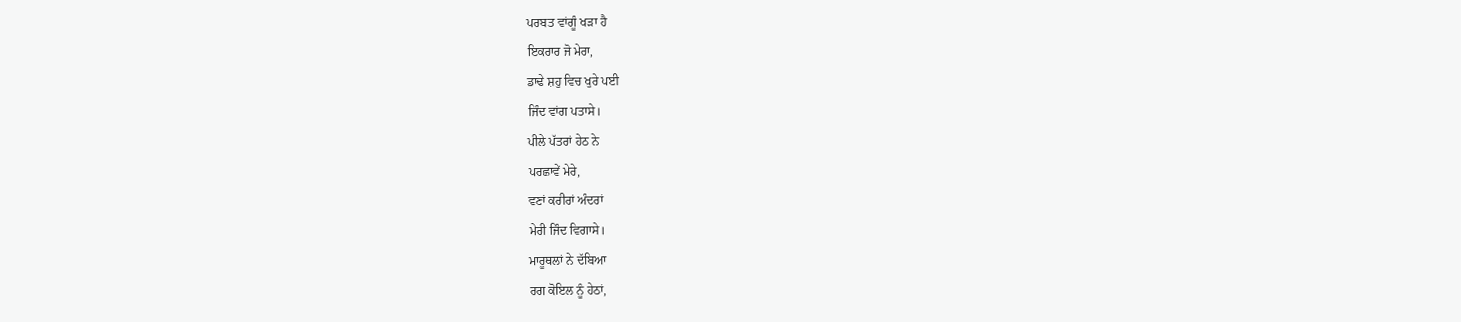ਪਰਬਤ ਵਾਂਗੂੰ ਖੜਾ ਹੈ
ਇਕਰਾਰ ਜੋ ਮੇਰਾ,
ਡਾਢੇ ਸ਼ਹੁ ਵਿਚ ਖੁਰੇ ਪਈ
ਜਿੰਦ ਵਾਂਗ ਪਤਾਸੇ।
ਪੀਲੇ ਪੱਤਰਾਂ ਹੇਠ ਨੇ
ਪਰਛਾਵੇਂ ਮੇਰੇ,
ਵਣਾਂ ਕਰੀਰਾਂ ਅੰਦਰਾਂ
ਮੇਰੀ ਜਿੰਦ ਵਿਗਾਸੇ।
ਮਾਰੂਥਲਾਂ ਨੇ ਦੱਬਿਆ
ਰਗ ਕੋਇਲ ਨੂੰ ਹੇਠਾਂ,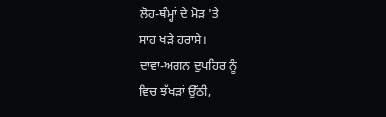ਲੋਹ-ਥੰਮ੍ਹਾਂ ਦੇ ਮੋੜ 'ਤੇ
ਸਾਹ ਖੜੇ ਹਰਾਸੇ।
ਦਾਵਾ-ਅਗਨ ਦੁਪਹਿਰ ਨੂੰ
ਵਿਚ ਝੱਖੜਾਂ ਉੱਠੀ,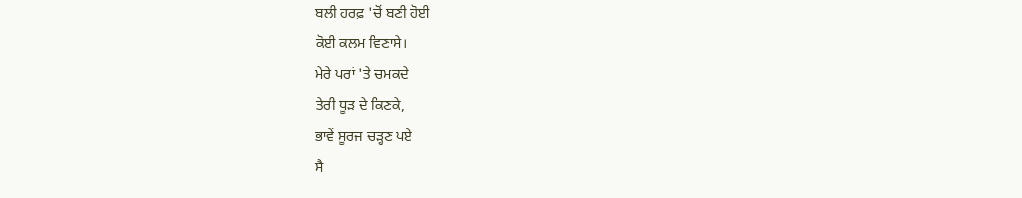ਬਲੀ ਹਰਫ਼ 'ਚੋਂ ਬਣੀ ਹੋਈ
ਕੋਈ ਕਲਮ ਵਿਣਾਸੇ।
ਮੇਰੇ ਪਰਾਂ 'ਤੇ ਚਮਕਦੇ
ਤੇਰੀ ਧੂੜ ਦੇ ਕਿਣਕੇ,
ਭਾਵੇਂ ਸੂਰਜ ਚੜ੍ਹਣ ਪਏ
ਸੈ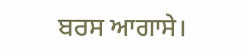ਬਰਸ ਆਗਾਸੇ।